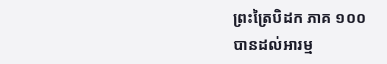ព្រះត្រៃបិដក ភាគ ១០០
បានដល់អារម្ម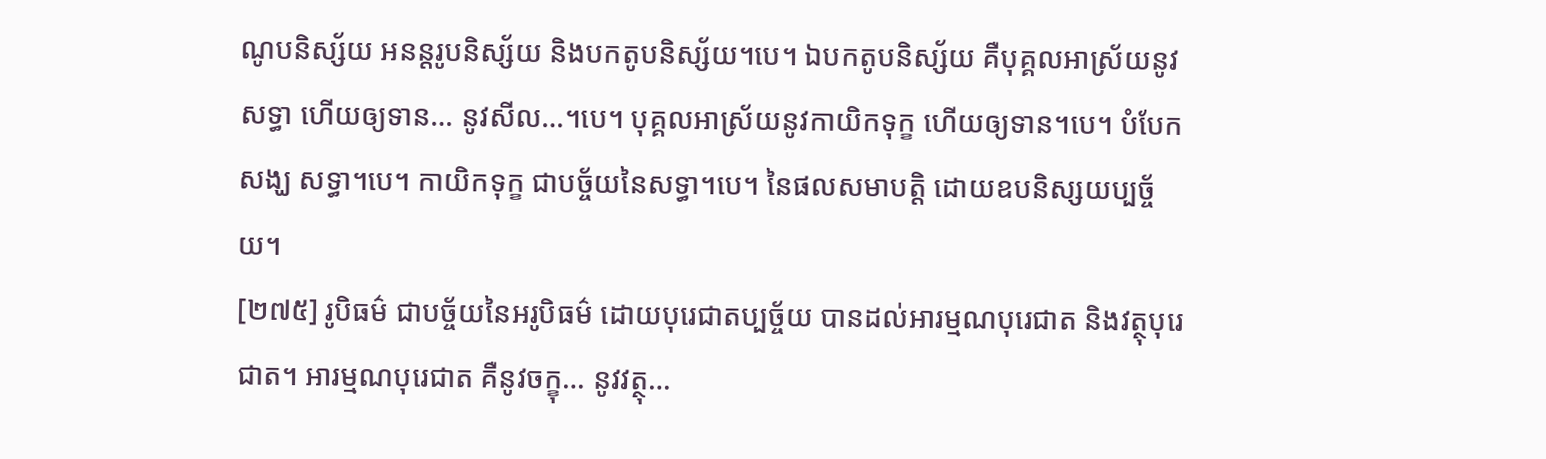ណូបនិស្ស័យ អនន្តរូបនិស្ស័យ និងបកតូបនិស្ស័យ។បេ។ ឯបកតូបនិស្ស័យ គឺបុគ្គលអាស្រ័យនូវសទ្ធា ហើយឲ្យទាន… នូវសីល…។បេ។ បុគ្គលអាស្រ័យនូវកាយិកទុក្ខ ហើយឲ្យទាន។បេ។ បំបែកសង្ឃ សទ្ធា។បេ។ កាយិកទុក្ខ ជាបច្ច័យនៃសទ្ធា។បេ។ នៃផលសមាបត្តិ ដោយឧបនិស្សយប្បច្ច័យ។
[២៧៥] រូបិធម៌ ជាបច្ច័យនៃអរូបិធម៌ ដោយបុរេជាតប្បច្ច័យ បានដល់អារម្មណបុរេជាត និងវត្ថុបុរេជាត។ អារម្មណបុរេជាត គឺនូវចក្ខុ… នូវវត្ថុ…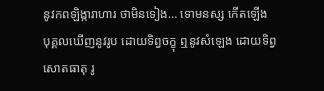នូវកពឡិង្ការាហារ ថាមិនទៀង… ទោមនស្ស កើតឡើង បុគ្គលឃើញនូវរូប ដោយទិព្វចក្ខុ ឮនូវសំឡេង ដោយទិព្វសោតធាតុ រូ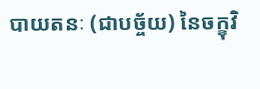បាយតនៈ (ជាបច្ច័យ) នៃចក្ខុវិ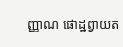ញ្ញាណ ផោដ្ឋព្វាយត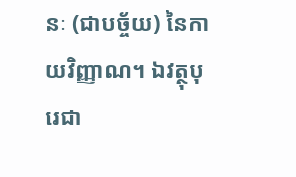នៈ (ជាបច្ច័យ) នៃកាយវិញ្ញាណ។ ឯវត្ថុបុរេជា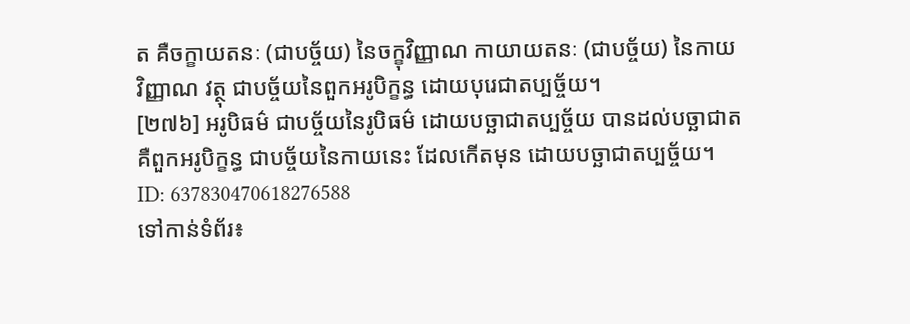ត គឺចក្ខាយតនៈ (ជាបច្ច័យ) នៃចក្ខុវិញ្ញាណ កាយាយតនៈ (ជាបច្ច័យ) នៃកាយវិញ្ញាណ វត្ថុ ជាបច្ច័យនៃពួកអរូបិក្ខន្ធ ដោយបុរេជាតប្បច្ច័យ។
[២៧៦] អរូបិធម៌ ជាបច្ច័យនៃរូបិធម៌ ដោយបច្ឆាជាតប្បច្ច័យ បានដល់បច្ឆាជាត គឺពួកអរូបិក្ខន្ធ ជាបច្ច័យនៃកាយនេះ ដែលកើតមុន ដោយបច្ឆាជាតប្បច្ច័យ។
ID: 637830470618276588
ទៅកាន់ទំព័រ៖